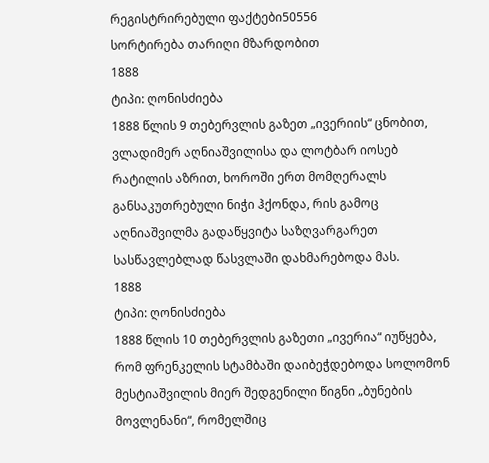რეგისტრირებული ფაქტები50556
სორტირება თარიღი მზარდობით
1888
ტიპი: ღონისძიება
1888 წლის 9 თებერვლის გაზეთ „ივერიის“ ცნობით, ვლადიმერ აღნიაშვილისა და ლოტბარ იოსებ რატილის აზრით, ხოროში ერთ მომღერალს განსაკუთრებული ნიჭი ჰქონდა, რის გამოც აღნიაშვილმა გადაწყვიტა საზღვარგარეთ სასწავლებლად წასვლაში დახმარებოდა მას.
1888
ტიპი: ღონისძიება
1888 წლის 10 თებერვლის გაზეთი „ივერია“ იუწყება, რომ ფრენკელის სტამბაში დაიბეჭდებოდა სოლომონ მესტიაშვილის მიერ შედგენილი წიგნი „ბუნების მოვლენანი“, რომელშიც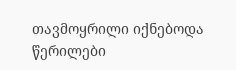თავმოყრილი იქნებოდა წერილები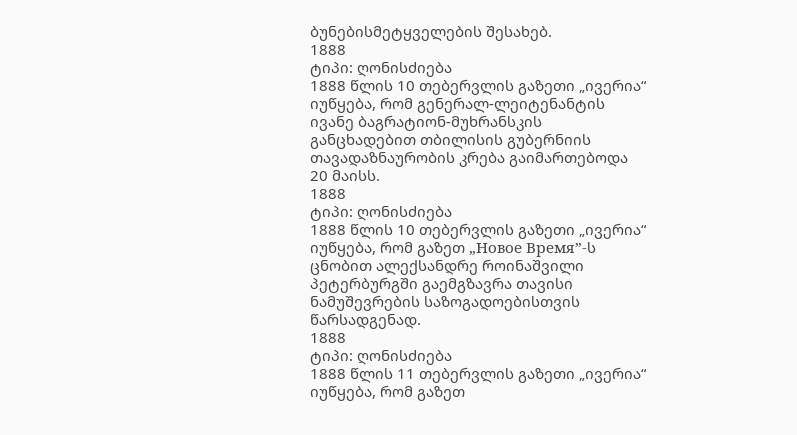ბუნებისმეტყველების შესახებ.
1888
ტიპი: ღონისძიება
1888 წლის 10 თებერვლის გაზეთი „ივერია“ იუწყება, რომ გენერალ-ლეიტენანტის ივანე ბაგრატიონ-მუხრანსკის განცხადებით თბილისის გუბერნიის თავადაზნაურობის კრება გაიმართებოდა 20 მაისს.
1888
ტიპი: ღონისძიება
1888 წლის 10 თებერვლის გაზეთი „ივერია“ იუწყება, რომ გაზეთ „Новое Время”-ს ცნობით ალექსანდრე როინაშვილი პეტერბურგში გაემგზავრა თავისი ნამუშევრების საზოგადოებისთვის წარსადგენად.
1888
ტიპი: ღონისძიება
1888 წლის 11 თებერვლის გაზეთი „ივერია“ იუწყება, რომ გაზეთ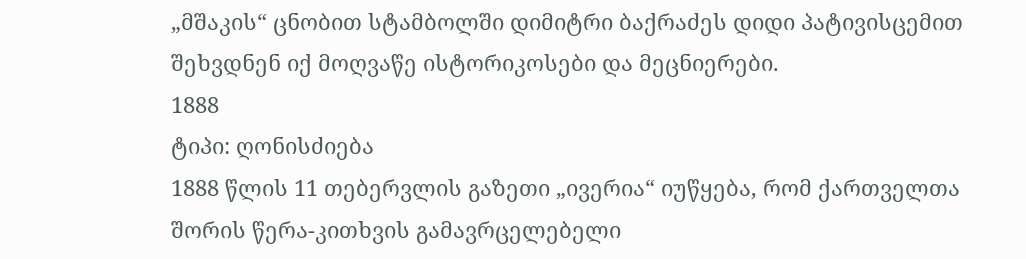„მშაკის“ ცნობით სტამბოლში დიმიტრი ბაქრაძეს დიდი პატივისცემით შეხვდნენ იქ მოღვაწე ისტორიკოსები და მეცნიერები.
1888
ტიპი: ღონისძიება
1888 წლის 11 თებერვლის გაზეთი „ივერია“ იუწყება, რომ ქართველთა შორის წერა-კითხვის გამავრცელებელი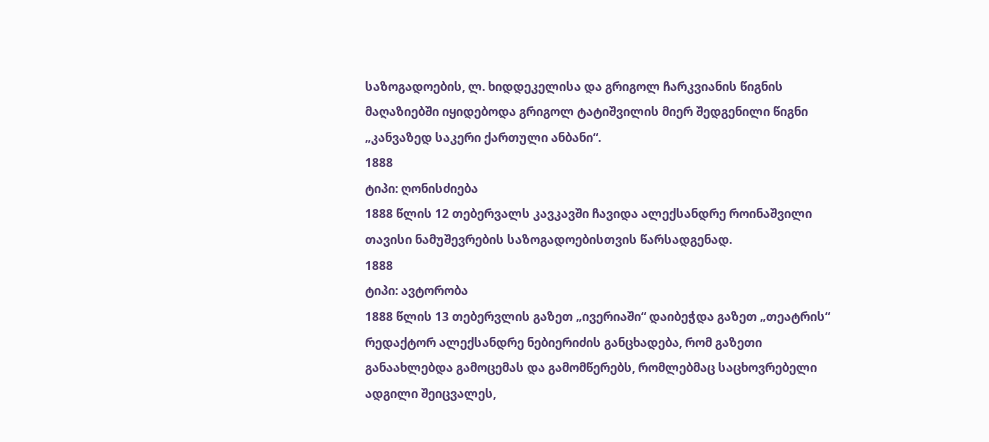საზოგადოების, ლ. ხიდდეკელისა და გრიგოლ ჩარკვიანის წიგნის მაღაზიებში იყიდებოდა გრიგოლ ტატიშვილის მიერ შედგენილი წიგნი „კანვაზედ საკერი ქართული ანბანი“.
1888
ტიპი: ღონისძიება
1888 წლის 12 თებერვალს კავკავში ჩავიდა ალექსანდრე როინაშვილი თავისი ნამუშევრების საზოგადოებისთვის წარსადგენად.
1888
ტიპი: ავტორობა
1888 წლის 13 თებერვლის გაზეთ „ივერიაში“ დაიბეჭდა გაზეთ „თეატრის“ რედაქტორ ალექსანდრე ნებიერიძის განცხადება, რომ გაზეთი განაახლებდა გამოცემას და გამომწერებს, რომლებმაც საცხოვრებელი ადგილი შეიცვალეს,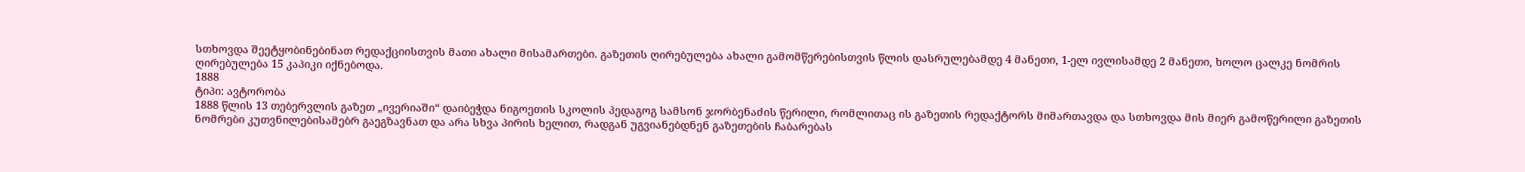სთხოვდა შეეტყობინებინათ რედაქციისთვის მათი ახალი მისამართები. გაზეთის ღირებულება ახალი გამომწერებისთვის წლის დასრულებამდე 4 მანეთი, 1-ელ ივლისამდე 2 მანეთი, ხოლო ცალკე ნომრის ღირებულება 15 კაპიკი იქნებოდა.
1888
ტიპი: ავტორობა
1888 წლის 13 თებერვლის გაზეთ „ივერიაში“ დაიბეჭდა ნიგოეთის სკოლის პედაგოგ სამსონ ჯორბენაძის წერილი, რომლითაც ის გაზეთის რედაქტორს მიმართავდა და სთხოვდა მის მიერ გამოწერილი გაზეთის ნომრები კუთვნილებისამებრ გაეგზავნათ და არა სხვა პირის ხელით, რადგან უგვიანებდნენ გაზეთების ჩაბარებას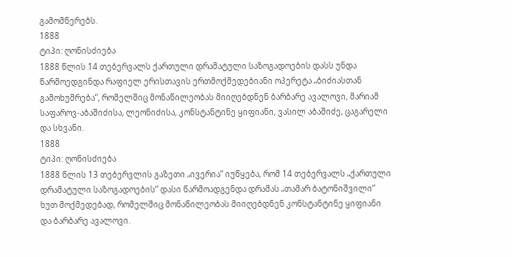გამომწერებს.
1888
ტიპი: ღონისძიება
1888 წლის 14 თებერვალს ქართული დრამატული საზოგადოების დასს უნდა წარმოედგინდა რაფიელ ერისთავის ერთმოქმედებიანი ოპერეტა „ბიძიასთან გამოხუმრება“, რომელშიც მონაწილეობას მიიღებდნენ ბარბარე ავალოვი, მარიამ საფაროვ-აბაშიძისა, ლეონიძისა, კონსტანტინე ყიფიანი, ვასილ აბაშიძე, ცაგარელი და სხვანი.
1888
ტიპი: ღონისძიება
1888 წლის 13 თებერვლის გაზეთი „ივერია“ იუწყება, რომ 14 თებერვალს „ქართული დრამატული საზოგადოების“ დასი წარმოადგენდა დრამას „თამარ ბატონიშვილი“ ხუთ მოქმედებად, რომელშიც მონაწილეობას მიიღებდნენ კონსტანტინე ყიფიანი და ბარბარე ავალოვი.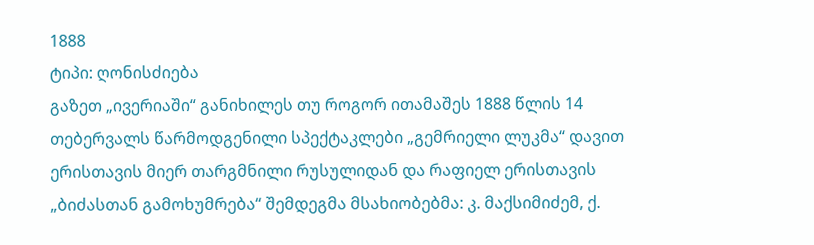1888
ტიპი: ღონისძიება
გაზეთ „ივერიაში“ განიხილეს თუ როგორ ითამაშეს 1888 წლის 14 თებერვალს წარმოდგენილი სპექტაკლები „გემრიელი ლუკმა“ დავით ერისთავის მიერ თარგმნილი რუსულიდან და რაფიელ ერისთავის „ბიძასთან გამოხუმრება“ შემდეგმა მსახიობებმა: კ. მაქსიმიძემ, ქ.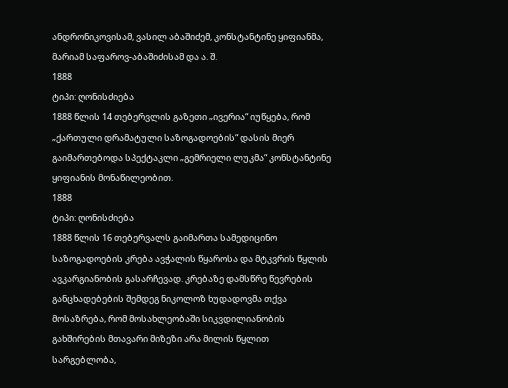ანდრონიკოვისამ, ვასილ აბაშიძემ, კონსტანტინე ყიფიანმა, მარიამ საფაროვ-აბაშიძისამ და ა. შ.
1888
ტიპი: ღონისძიება
1888 წლის 14 თებერვლის გაზეთი „ივერია“ იუწყება, რომ „ქართული დრამატული საზოგადოების“ დასის მიერ გაიმართებოდა სპექტაკლი „გემრიელი ლუკმა“ კონსტანტინე ყიფიანის მონაწილეობით.
1888
ტიპი: ღონისძიება
1888 წლის 16 თებერვალს გაიმართა სამედიცინო საზოგადოების კრება ავჭალის წყაროსა და მტკვრის წყლის ავკარგიანობის გასარჩევად. კრებაზე დამსწრე წევრების განცხადებების შემდეგ ნიკოლოზ ხუდადოვმა თქვა მოსაზრება, რომ მოსახლეობაში სიკვდილიანობის გახშირების მთავარი მიზეზი არა მილის წყლით სარგებლობა,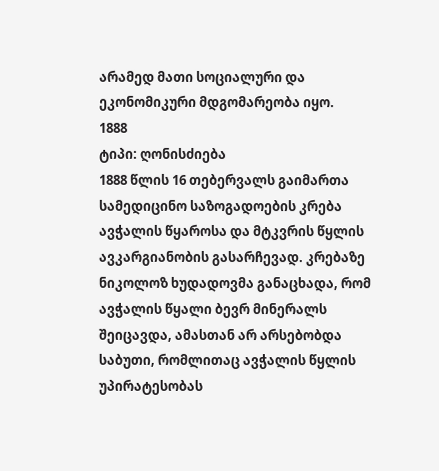არამედ მათი სოციალური და ეკონომიკური მდგომარეობა იყო.
1888
ტიპი: ღონისძიება
1888 წლის 16 თებერვალს გაიმართა სამედიცინო საზოგადოების კრება ავჭალის წყაროსა და მტკვრის წყლის ავკარგიანობის გასარჩევად. კრებაზე ნიკოლოზ ხუდადოვმა განაცხადა, რომ ავჭალის წყალი ბევრ მინერალს შეიცავდა, ამასთან არ არსებობდა საბუთი, რომლითაც ავჭალის წყლის უპირატესობას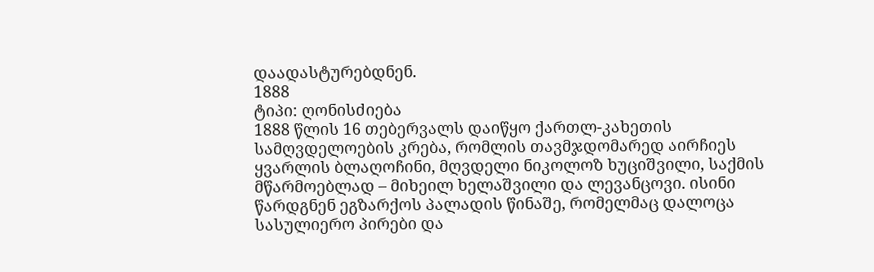დაადასტურებდნენ.
1888
ტიპი: ღონისძიება
1888 წლის 16 თებერვალს დაიწყო ქართლ-კახეთის სამღვდელოების კრება, რომლის თავმჯდომარედ აირჩიეს ყვარლის ბლაღოჩინი, მღვდელი ნიკოლოზ ხუციშვილი, საქმის მწარმოებლად – მიხეილ ხელაშვილი და ლევანცოვი. ისინი წარდგნენ ეგზარქოს პალადის წინაშე, რომელმაც დალოცა სასულიერო პირები და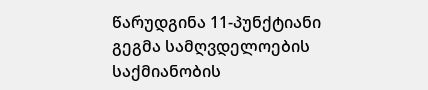წარუდგინა 11-პუნქტიანი გეგმა სამღვდელოების საქმიანობის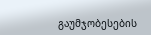გაუმჯობესების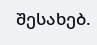შესახებ.